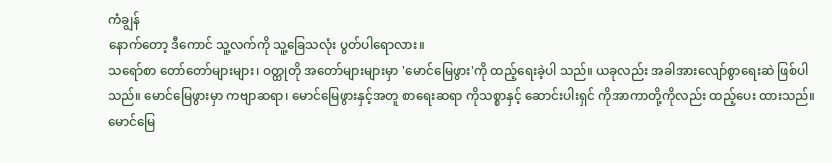ကံချွန်
နောက်တော့ ဒီကောင် သူ့လက်ကို သူ့ခြေသလုံး ပွတ်ပါရောလား။
သရော်စာ တော်တော်များများ၊ ဝတ္ထုတို အတော်များများမှာ 'မောင်မြေဖွား'ကို ထည့်ရေးခဲ့ပါ သည်။ ယခုလည်း အခါအားလျော်စွာရေးဆဲ ဖြစ်ပါသည်။ မောင်မြေဖွားမှာ ကဗျာဆရာ၊ မောင်မြေဖွားနှင့်အတူ စာရေးဆရာ ကိုသစ္စာနှင့် ဆောင်းပါးရှင် ကိုအာကာတို့ကိုလည်း ထည့်ပေး ထားသည်။
မောင်မြေ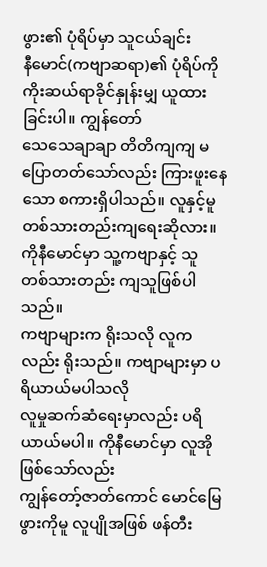ဖွား၏ ပုံရိပ်မှာ သူငယ်ချင်း
နီမောင်(ကဗျာဆရာ)၏ ပုံရိပ်ကို ကိုးဆယ်ရာခိုင်နှုန်းမျှ ယူထားခြင်းပါ။ ကျွန်တော်
သေသေချာချာ တိတိကျကျ မပြောတတ်သော်လည်း ကြားဖူးနေသော စကားရှိပါသည်။ လူနှင့်မူ
တစ်သားတည်းကျရေးဆိုလား။ ကိုနီမောင်မှာ သူ့ကဗျာနှင့် သူ တစ်သားတည်း ကျသူဖြစ်ပါသည်။
ကဗျာများက ရိုးသလို လူကလည်း ရိုးသည်။ ကဗျာများမှာ ပရိယာယ်မပါသလို
လူမှုဆက်ဆံရေးမှာလည်း ပရိယာယ်မပါ။ ကိုနီမောင်မှာ လူအိုဖြစ်သော်လည်း
ကျွန်တော့်ဇာတ်ကောင် မောင်မြေဖွားကိုမူ လူပျိုအဖြစ် ဖန်တီး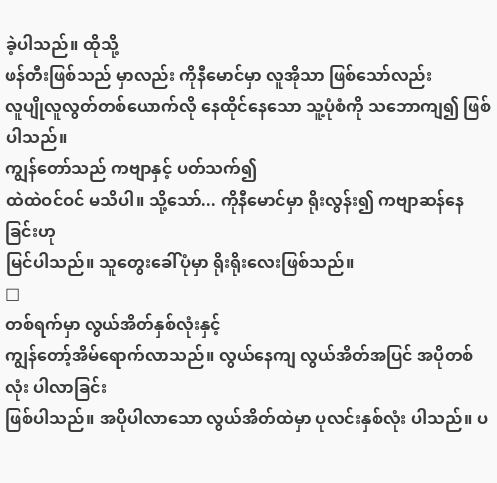ခဲ့ပါသည်။ ထိုသို့
ဖန်တီးဖြစ်သည် မှာလည်း ကိုနီမောင်မှာ လူအိုသာ ဖြစ်သော်လည်း
လူပျိုလူလွတ်တစ်ယောက်လို နေထိုင်နေသော သူ့ပုံစံကို သဘောကျ၍ ဖြစ်ပါသည်။
ကျွန်တော်သည် ကဗျာနှင့် ပတ်သက်၍
ထဲထဲဝင်ဝင် မသိပါ။ သို့သော်... ကိုနီမောင်မှာ ရိုးလွန်း၍ ကဗျာဆန်နေခြင်းဟု
မြင်ပါသည်။ သူတွေးခေါ်ပုံမှာ ရိုးရိုးလေးဖြစ်သည်။
□
တစ်ရက်မှာ လွယ်အိတ်နှစ်လုံးနှင့်
ကျွန်တော့်အိမ်ရောက်လာသည်။ လွယ်နေကျ လွယ်အိတ်အပြင် အပိုတစ်လုံး ပါလာခြင်း
ဖြစ်ပါသည်။ အပိုပါလာသော လွယ်အိတ်ထဲမှာ ပုလင်းနှစ်လုံး ပါသည်။ ပ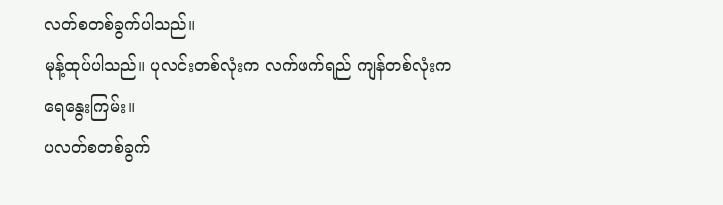လတ်စတစ်ခွက်ပါသည်။
မုန့်ထုပ်ပါသည်။ ပုလင်းတစ်လုံးက လက်ဖက်ရည် ကျန်တစ်လုံးက ရေနွေးကြမ်း။
ပလတ်စတစ်ခွက်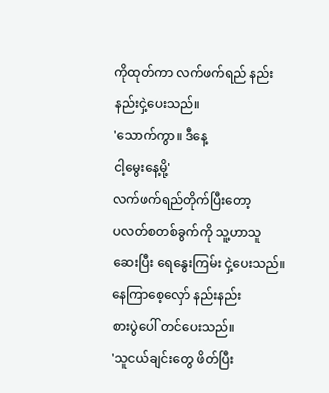ကိုထုတ်ကာ လက်ဖက်ရည် နည်းနည်းငှဲ့ပေးသည်။
'သောက်ကွာ။ ဒီနေ့
ငါ့မွေးနေ့မို့'
လက်ဖက်ရည်တိုက်ပြီးတော့
ပလတ်စတစ်ခွက်ကို သူ့ဟာသူ ဆေးပြီး ရေနွေးကြမ်း ငှဲ့ပေးသည်။ နေကြာစေ့လှော် နည်းနည်း
စားပွဲပေါ် တင်ပေးသည်။
'သူငယ်ချင်းတွေ ဖိတ်ပြီး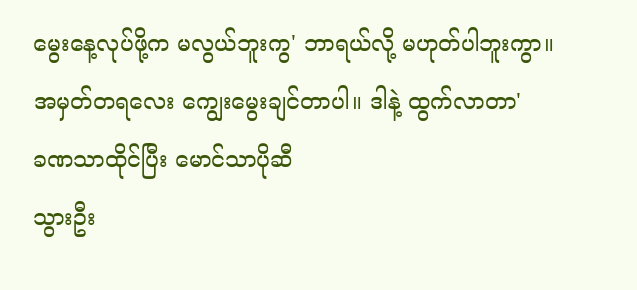မွေးနေ့လုပ်ဖို့က မလွယ်ဘူးကွ' ဘာရယ်လို့ မဟုတ်ပါဘူးကွာ။
အမှတ်တရလေး ကျွေးမွေးချင်တာပါ။ ဒါနဲ့ ထွက်လာတာ'
ခဏသာထိုင်ပြီး မောင်သာပိုဆီ
သွားဦး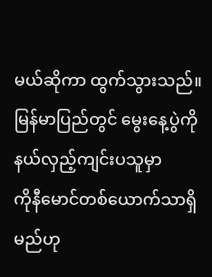မယ်ဆိုကာ ထွက်သွားသည်။ မြန်မာပြည်တွင် မွေးနေ့ပွဲကို နယ်လှည့်ကျင်းပသူမှာ
ကိုနီမောင်တစ်ယောက်သာရှိမည်ဟု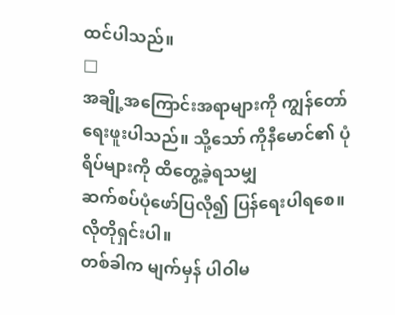ထင်ပါသည်။
□
အချို့အကြောင်းအရာများကို ကျွန်တော်
ရေးဖူးပါသည်။ သို့သော် ကိုနီမောင်၏ ပုံရိပ်များကို ထိတွေ့ခဲ့ရသမျှ
ဆက်စပ်ပုံဖော်ပြလို၍ ပြန်ရေးပါရစေ။ လိုတိုရှင်းပါ။
တစ်ခါက မျက်မှန် ပါဝါမ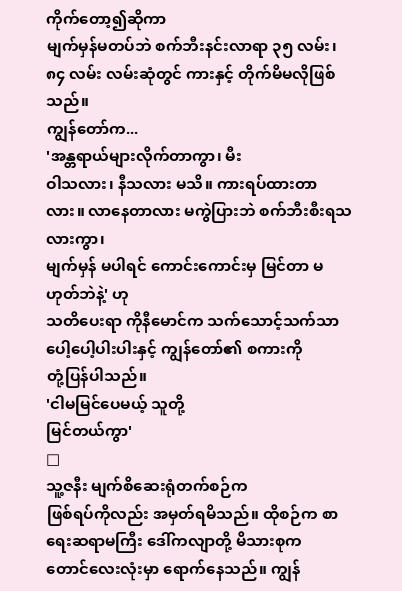ကိုက်တော့၍ဆိုကာ
မျက်မှန်မတပ်ဘဲ စက်ဘီးနင်းလာရာ ၃၅ လမ်း၊ ၈၄ လမ်း လမ်းဆုံတွင် ကားနှင့် တိုက်မိမလိုဖြစ်သည်။
ကျွန်တော်က...
'အန္တရာယ်များလိုက်တာကွာ၊ မီး
ဝါသလား၊ နီသလား မသိ။ ကားရပ်ထားတာလား။ လာနေတာလား မကွဲပြားဘဲ စက်ဘီးစီးရသလားကွာ၊
မျက်မှန် မပါရင် ကောင်းကောင်းမှ မြင်တာ မဟုတ်ဘဲနဲ့' ဟု
သတိပေးရာ ကိုနီမောင်က သက်သောင့်သက်သာ ပေါ့ပေါ့ပါးပါးနှင့် ကျွန်တော်၏ စကားကို
တုံ့ပြန်ပါသည်။
'ငါမမြင်ပေမယ့် သူတို့
မြင်တယ်ကွာ'
□
သူ့ဇနီး မျက်စိဆေးရုံတက်စဉ်က
ဖြစ်ရပ်ကိုလည်း အမှတ်ရမိသည်။ ထိုစဉ်က စာရေးဆရာမကြီး ဒေါ်ကလျာတို့ မိသားစုက
တောင်လေးလုံးမှာ ရောက်နေသည်။ ကျွန်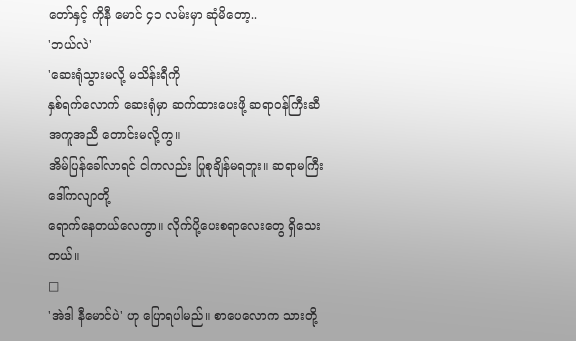တော်နှင့် ကိုနီ မောင် ၄၁ လမ်းမှာ ဆုံမိတော့..
'ဘယ်လဲ'
'ဆေးရုံသွားမလို့ မသိန်းရီကို
နှစ်ရက်လောက် ဆေးရုံမှာ ဆက်ထားပေးဖို့ ဆရာဝန်ကြီးဆီ အကူအညီ တောင်းမလို့ကွ။
အိမ်ပြန်ခေါ်လာရင် ငါကလည်း ပြုစုချိန်မရဘူး။ ဆရာမကြီး ဒေါ်ကလျာတို့
ရောက်နေတယ်လေကွာ။ လိုက်ပို့ပေးစရာလေးတွေ ရှိသေးတယ်။
□
'အဲဒါ နီမောင်ပဲ' ဟု ပြောရပါမည်။ စာပေလောက သားတို့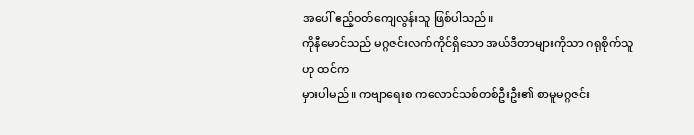အပေါ် ဧည့်ဝတ်ကျေလွန်းသူ ဖြစ်ပါသည်။
ကိုနီမောင်သည် မဂ္ဂဇင်းလက်ကိုင်ရှိသော အယ်ဒီတာများကိုသာ ဂရုစိုက်သူဟု ထင်က
မှားပါမည်။ ကဗျာရေးစ ကလောင်သစ်တစ်ဦးဦး၏ စာမူမဂ္ဂဇင်း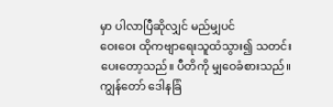မှာ ပါလာပြီဆိုလျှင် မည်မျှပင်
ဝေးဝေး ထိုကဗျာရေးသူထံသွား၍ သတင်းပေးတော့သည်။ ပီတိကို မျှဝေခံစားသည်။
ကျွန်တော် ဒေါနခြံ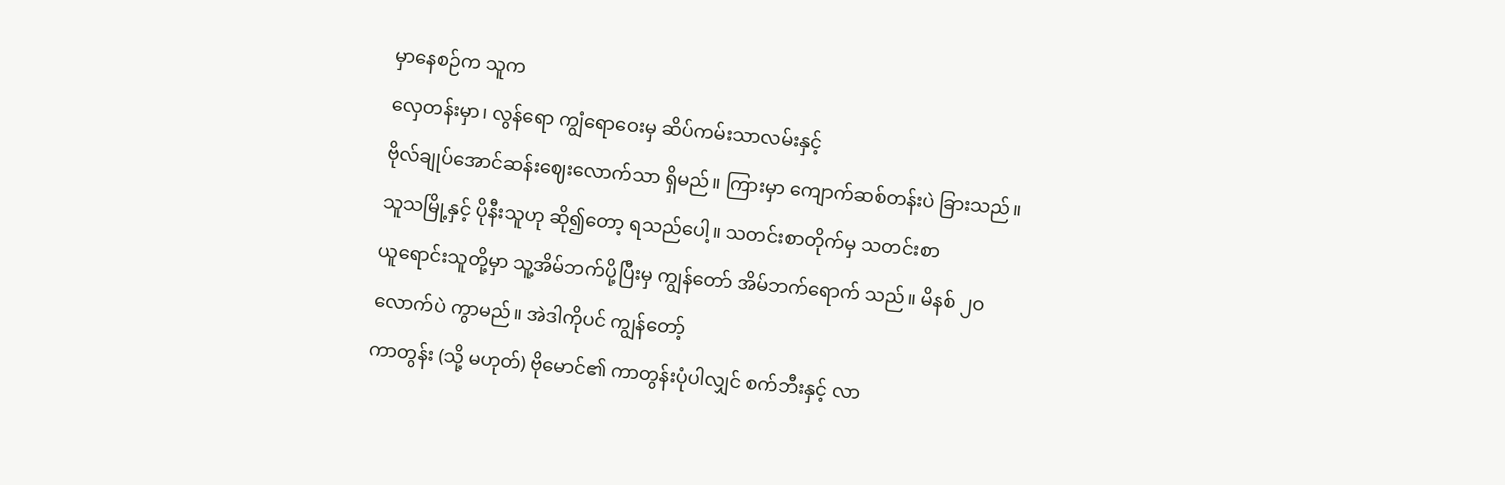မှာနေစဉ်က သူက
လှေတန်းမှာ၊ လွန်ရော ကျွံရောဝေးမှ ဆိပ်ကမ်းသာလမ်းနှင့်
ဗိုလ်ချုပ်အောင်ဆန်းဈေးလောက်သာ ရှိမည်။ ကြားမှာ ကျောက်ဆစ်တန်းပဲ ခြားသည်။
သူသမြို့နှင့် ပိုနီးသူဟု ဆို၍တော့ ရသည်ပေါ့။ သတင်းစာတိုက်မှ သတင်းစာ
ယူရောင်းသူတို့မှာ သူ့အိမ်ဘက်ပို့ပြီးမှ ကျွန်တော် အိမ်ဘက်ရောက် သည်။ မိနစ် ၂ဝ
လောက်ပဲ ကွာမည်။ အဲဒါကိုပင် ကျွန်တော့်
ကာတွန်း (သို့ မဟုတ်) ဗိုမောင်၏ ကာတွန်းပုံပါလျှင် စက်ဘီးနှင့် လာ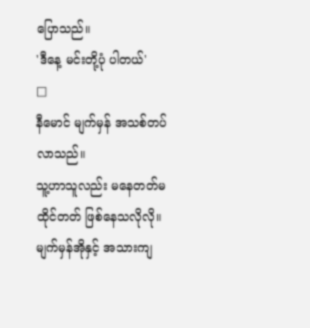ပြောသည်။
'ဒီနေ့ မင်းတို့ပုံ ပါတယ်'
□
နီမောင် မျက်မှန် အသစ်တပ်လာသည်။
သူ့ဟာသူလည်း မနေတတ်မထိုင်တတ် ဖြစ်နေသလိုလို။ မျက်မှန်အိုနှင့် အသားကျ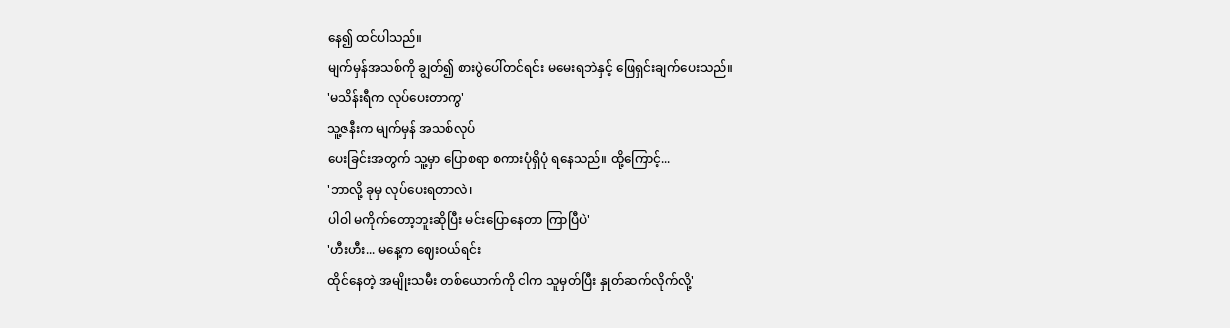နေ၍ ထင်ပါသည်။
မျက်မှန်အသစ်ကို ချွတ်၍ စားပွဲပေါ်တင်ရင်း မမေးရဘဲနှင့် ဖြေရှင်းချက်ပေးသည်။
'မသိန်းရီက လုပ်ပေးတာကွ'
သူ့ဇနီးက မျက်မှန် အသစ်လုပ်
ပေးခြင်းအတွက် သူ့မှာ ပြောစရာ စကားပုံရှိပုံ ရနေသည်။ ထို့ကြောင့်...
'ဘာလို့ ခုမှ လုပ်ပေးရတာလဲ၊
ပါဝါ မကိုက်တော့ဘူးဆိုပြီး မင်းပြောနေတာ ကြာပြီပဲ'
'ဟီးဟီး... မနေ့က ဈေးဝယ်ရင်း
ထိုင်နေတဲ့ အမျိုးသမီး တစ်ယောက်ကို ငါက သူမှတ်ပြီး နှုတ်ဆက်လိုက်လို့'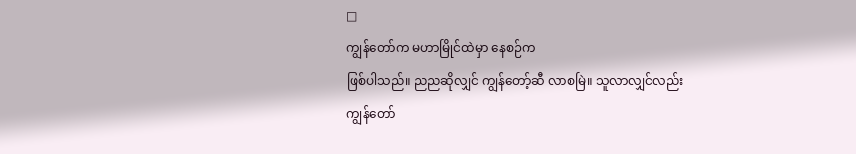□
ကျွန်တော်က မဟာမြိုင်ထဲမှာ နေစဉ်က
ဖြစ်ပါသည်။ ညညဆိုလျှင် ကျွန်တော့်ဆီ လာစမြဲ။ သူလာလျှင်လည်း ကျွန်တော်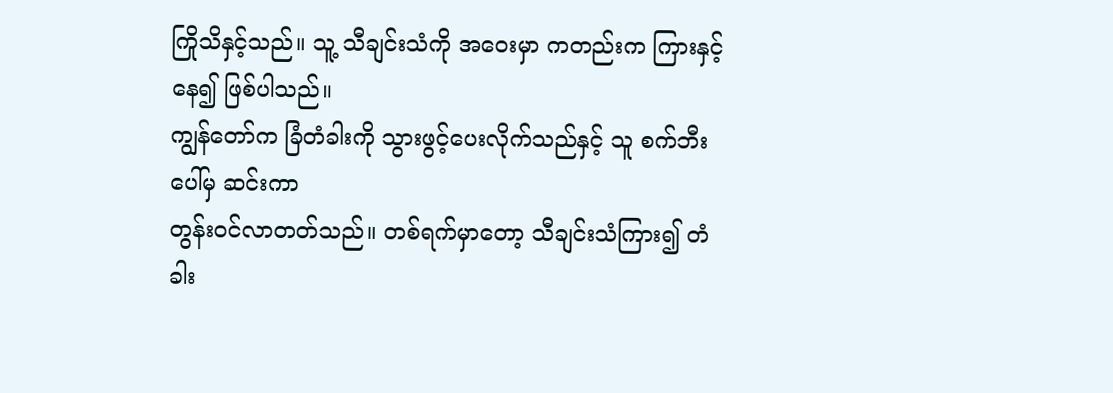ကြိုသိနှင့်သည်။ သူ့ သီချင်းသံကို အဝေးမှာ ကတည်းက ကြားနှင့်နေ၍ ဖြစ်ပါသည်။
ကျွန်တော်က ခြံတံခါးကို သွားဖွင့်ပေးလိုက်သည်နှင့် သူ စက်ဘီးပေါ်မှ ဆင်းကာ
တွန်းဝင်လာတတ်သည်။ တစ်ရက်မှာတော့ သီချင်းသံကြား၍ တံခါး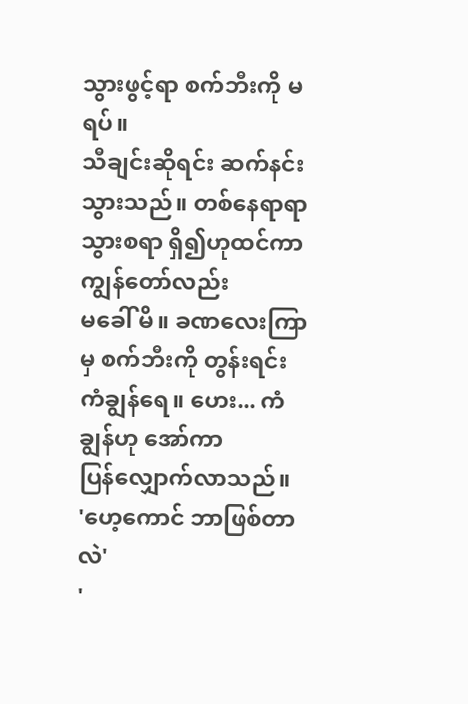သွားဖွင့်ရာ စက်ဘီးကို မရပ်။
သီချင်းဆိုရင်း ဆက်နင်းသွားသည်။ တစ်နေရာရာ သွားစရာ ရှိ၍ဟုထင်ကာ ကျွန်တော်လည်း
မခေါ် မိ။ ခဏလေးကြာမှ စက်ဘီးကို တွန်းရင်း ကံချွန်ရေ။ ဟေး... ကံချွန်ဟု အော်ကာ
ပြန်လျှောက်လာသည်။
'ဟေ့ကောင် ဘာဖြစ်တာလဲ'
'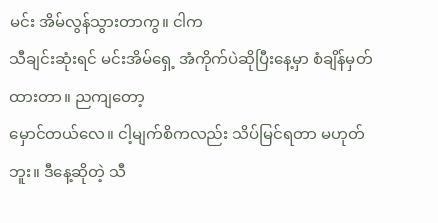မင်း အိမ်လွန်သွားတာကွ။ ငါက
သီချင်းဆုံးရင် မင်းအိမ်ရှေ့ အံကိုက်ပဲဆိုပြီးနေ့မှာ စံချိန်မှတ်ထားတာ။ ညကျတော့
မှောင်တယ်လေ။ ငါ့မျက်စိကလည်း သိပ်မြင်ရတာ မဟုတ်ဘူး။ ဒီနေ့ဆိုတဲ့ သီ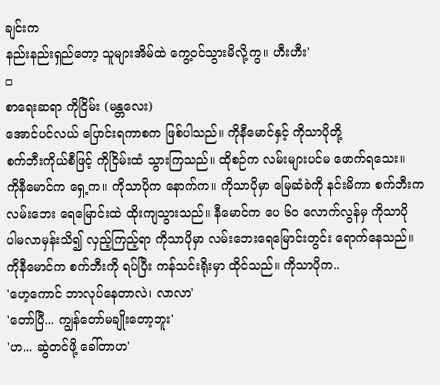ချင်းက
နည်းနည်းရှည်တော့ သူများအိမ်ထဲ ကွေ့ဝင်သွားမိလို့ကွ။ ဟီးဟီး'
□
စာရေးဆရာ ကိုငြိမ်း (မန္တလေး)
အောင်ပင်လယ် ပြောင်းရကာစက ဖြစ်ပါသည်။ ကိုနီမောင်နှင့် ကိုသာပိုတို့
စက်ဘီးကိုယ်စီဖြင့် ကိုငြိမ်းထံ သွားကြသည်။ ထိုစဉ်က လမ်းများပင်မ ဖောက်ရသေး။
ကိုနီမောင်က ရှေ့က။ ကိုသာပိုက နောက်က။ ကိုသာပိုမှာ မြေဆံခဲကို နင်းမိကာ စက်ဘီးက
လမ်းဘေး ရေမြောင်းထဲ ထိုးကျသွားသည်။ နီမောင်က ပေ ၆ဝ လောက်လွန်မှ ကိုသာပို
ပါမလာမှန်းသိ၍ လှည့်ကြည့်ရာ ကိုသာပိုမှာ လမ်းဘေးရေမြောင်းတွင်း ရောက်နေသည်။
ကိုနီမောင်က စက်ဘီးကို ရပ်ပြီး ကန်သင်းရိုးမှာ ထိုင်သည်။ ကိုသာပိုက..
'ဟေ့ကောင် ဘာလုပ်နေတာလဲ၊ လာလာ'
'တော်ပြီ... ကျွန်တော်မချိုးတော့ဘူး'
'ဟ... ဆွဲတင်ဖို့ ခေါ်တာဟ'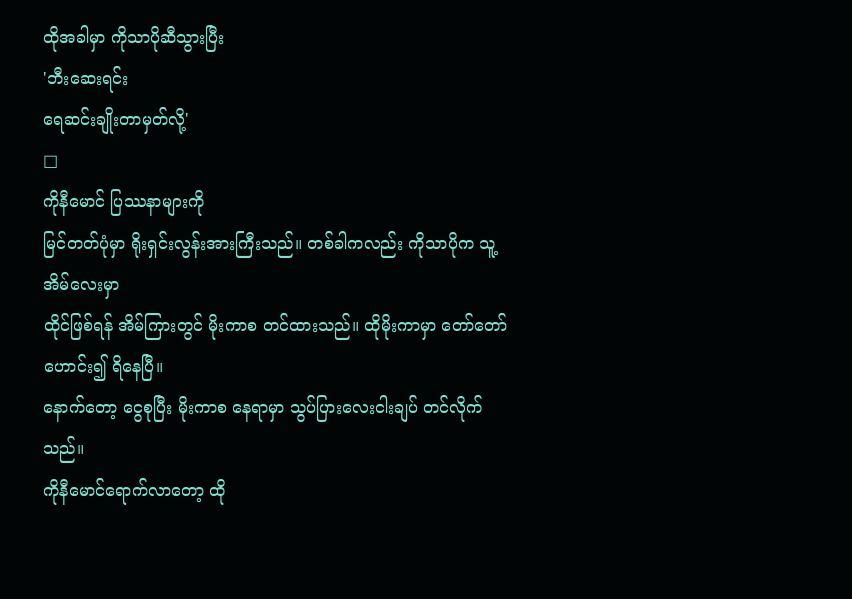ထိုအခါမှာ ကိုသာပိုဆီသွားပြီး
'ဘီးဆေးရင်း
ရေဆင်းချိုးတာမှတ်လို့'
□
ကိုနီမောင် ပြဿနာများကို
မြင်တတ်ပုံမှာ ရိုးရှင်းလွန်းအားကြီးသည်။ တစ်ခါကလည်း ကိုသာပိုက သူ့အိမ်လေးမှာ
ထိုင်ဖြစ်ရန် အိမ်ကြားတွင် မိုးကာစ တင်ထားသည်။ ထိုမိုးကာမှာ တော်တော် ဟောင်း၍ ရိနေပြီ။
နောက်တော့ ငွေစုပြီး မိုးကာစ နေရာမှာ သွပ်ပြားလေးငါးချပ် တင်လိုက်သည်။
ကိုနီမောင်ရောက်လာတော့ ထို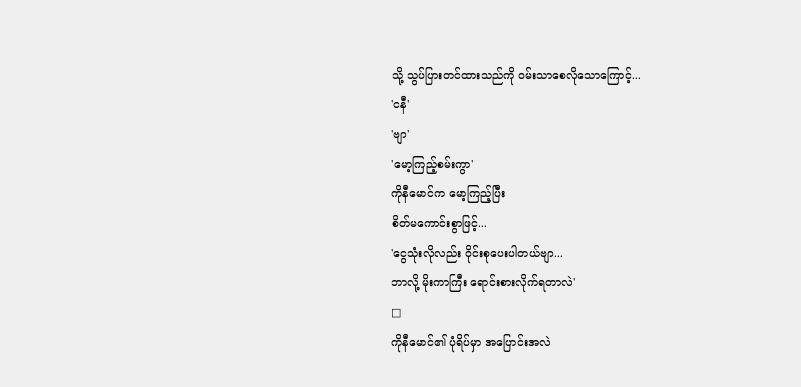သို့ သွပ်ပြားတင်ထားသည်ကို ဝမ်းသာစေလိုသောကြောင့်...
'ငနီ'
'ဗျာ'
'မော့ကြည့်စမ်းကွာ'
ကိုနီမောင်က မော့ကြည့်ပြီး
စိတ်မကောင်းစွာဖြင့်...
'ငွေသုံးလိုလည်း ဝိုင်းစုပေးပါတယ်ဗျာ...
ဘာလို့ မိုးကာကြီး ရောင်းစားလိုက်ရတာလဲ'
□
ကိုနီမောင်၏ ပုံရိပ်မှာ အပြောင်းအလဲ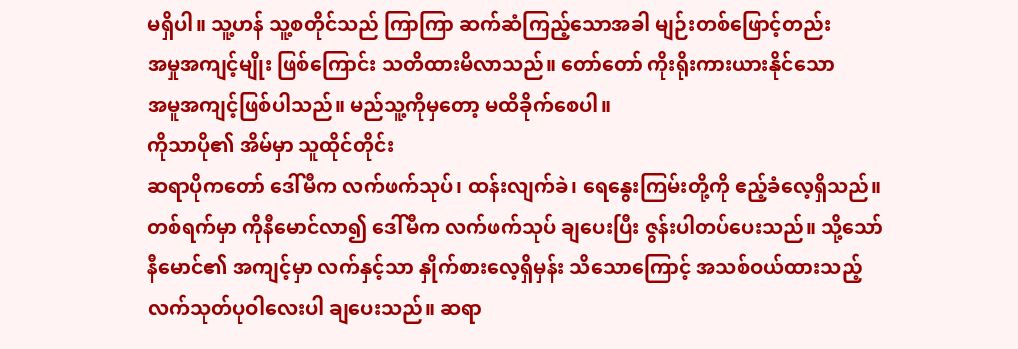မရှိပါ။ သူ့ဟန် သူ့စတိုင်သည် ကြာကြာ ဆက်ဆံကြည့်သောအခါ မျဉ်းတစ်ဖြောင့်တည်း
အမှုအကျင့်မျိုး ဖြစ်ကြောင်း သတိထားမိလာသည်။ တော်တော် ကိုးရိုးကားယားနိုင်သော
အမူအကျင့်ဖြစ်ပါသည်။ မည်သူ့ကိုမှတော့ မထိခိုက်စေပါ။
ကိုသာပို၏ အိမ်မှာ သူထိုင်တိုင်း
ဆရာပိုကတော် ဒေါ်မီက လက်ဖက်သုပ်၊ ထန်းလျက်ခဲ၊ ရေနွေးကြမ်းတို့ကို ဧည့်ခံလေ့ရှိသည်။
တစ်ရက်မှာ ကိုနီမောင်လာ၍ ဒေါ်မီက လက်ဖက်သုပ် ချပေးပြီး ဇွန်းပါတပ်ပေးသည်။ သို့သော်
နီမောင်၏ အကျင့်မှာ လက်နှင့်သာ နှိုက်စားလေ့ရှိမှန်း သိသောကြောင့် အသစ်ဝယ်ထားသည့်
လက်သုတ်ပုဝါလေးပါ ချပေးသည်။ ဆရာ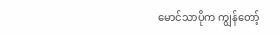မောင်သာပိုက ကျွန်တော့်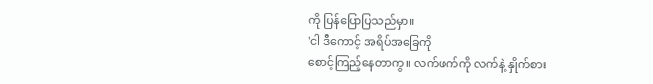ကို ပြန်ပြောပြသည်မှာ။
'ငါ ဒီကောင့် အရိပ်အခြေကို
စောင့်ကြည့်နေတာကွ။ လက်ဖက်ကို လက်နဲ့ နှိုက်စား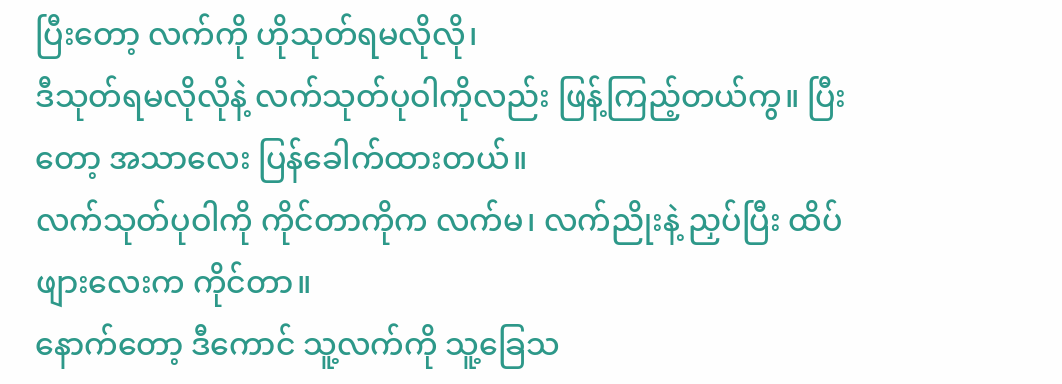ပြီးတော့ လက်ကို ဟိုသုတ်ရမလိုလို၊
ဒီသုတ်ရမလိုလိုနဲ့ လက်သုတ်ပုဝါကိုလည်း ဖြန့်ကြည့်တယ်ကွ။ ပြီးတော့ အသာလေး ပြန်ခေါက်ထားတယ်။
လက်သုတ်ပုဝါကို ကိုင်တာကိုက လက်မ၊ လက်ညိုးနဲ့ ညှပ်ပြီး ထိပ်ဖျားလေးက ကိုင်တာ။
နောက်တော့ ဒီကောင် သူ့လက်ကို သူ့ခြေသ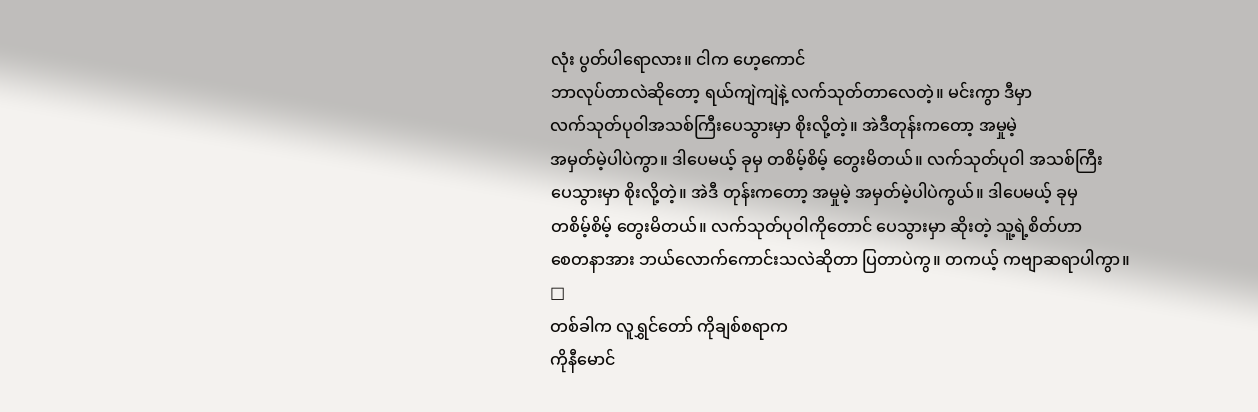လုံး ပွတ်ပါရောလား။ ငါက ဟေ့ကောင်
ဘာလုပ်တာလဲဆိုတော့ ရယ်ကျဲကျဲနဲ့ လက်သုတ်တာလေတဲ့။ မင်းကွာ ဒီမှာ
လက်သုတ်ပုဝါအသစ်ကြီးပေသွားမှာ စိုးလို့တဲ့။ အဲဒီတုန်းကတော့ အမှုမဲ့
အမှတ်မဲ့ပါပဲကွာ။ ဒါပေမယ့် ခုမှ တစိမ့်စိမ့် တွေးမိတယ်။ လက်သုတ်ပုဝါ အသစ်ကြီး
ပေသွားမှာ စိုးလို့တဲ့။ အဲဒီ တုန်းကတော့ အမှုမဲ့ အမှတ်မဲ့ပါပဲကွယ်။ ဒါပေမယ့် ခုမှ
တစိမ့်စိမ့် တွေးမိတယ်။ လက်သုတ်ပုဝါကိုတောင် ပေသွားမှာ ဆိုးတဲ့ သူ့ရဲ့စိတ်ဟာ
စေတနာအား ဘယ်လောက်ကောင်းသလဲဆိုတာ ပြတာပဲကွ။ တကယ့် ကဗျာဆရာပါကွာ။
□
တစ်ခါက လူရွှင်တော် ကိုချစ်စရာက
ကိုနီမောင်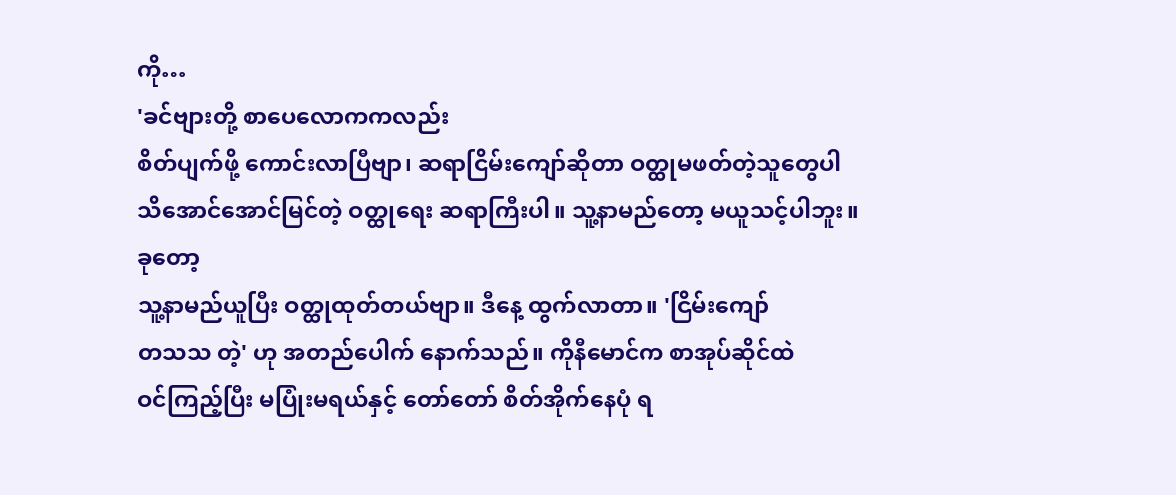ကို…
'ခင်ဗျားတို့ စာပေလောကကလည်း
စိတ်ပျက်ဖို့ ကောင်းလာပြီဗျာ၊ ဆရာငြိမ်းကျော်ဆိုတာ ဝတ္ထုမဖတ်တဲ့သူတွေပါ
သိအောင်အောင်မြင်တဲ့ ဝတ္ထုရေး ဆရာကြီးပါ။ သူ့နာမည်တော့ မယူသင့်ပါဘူး။ ခုတော့
သူ့နာမည်ယူပြီး ဝတ္ထုထုတ်တယ်ဗျာ။ ဒီနေ့ ထွက်လာတာ။ 'ငြိမ်းကျော်
တသသ တဲ့' ဟု အတည်ပေါက် နောက်သည်။ ကိုနီမောင်က စာအုပ်ဆိုင်ထဲ
ဝင်ကြည့်ပြီး မပြုံးမရယ်နှင့် တော်တော် စိတ်အိုက်နေပုံ ရ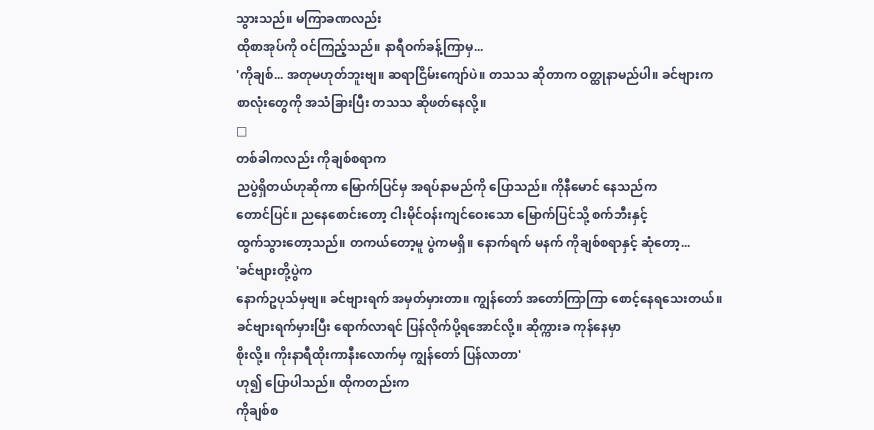သွားသည်။ မကြာခဏလည်း
ထိုစာအုပ်ကို ဝင်ကြည့်သည်။ နာရီဝက်ခန့်ကြာမှ...
'ကိုချစ်... အတုမဟုတ်ဘူးဗျ။ ဆရာငြိမ်းကျော်ပဲ။ တသသ ဆိုတာက ဝတ္ထုနာမည်ပါ။ ခင်ဗျားက
စာလုံးတွေကို အသံခြားပြီး တသသ ဆိုဖတ်နေလို့။
□
တစ်ခါကလည်း ကိုချစ်စရာက
ညပွဲရှိတယ်ဟုဆိုကာ မြောက်ပြင်မှ အရပ်နာမည်ကို ပြောသည်။ ကိုနီမောင် နေသည်က
တောင်ပြင်။ ညနေစောင်းတော့ ငါးမိုင်ဝန်းကျင်ဝေးသော မြောက်ပြင်သို့ စက်ဘီးနှင့်
ထွက်သွားတော့သည်။ တကယ်တော့မူ ပွဲကမရှိ။ နောက်ရက် မနက် ကိုချစ်စရာနှင့် ဆုံတော့...
'ခင်ဗျားတို့ပွဲက
နောက်ဥပုသ်မှဗျ။ ခင်ဗျားရက် အမှတ်မှားတာ။ ကျွန်တော် အတော်ကြာကြာ စောင့်နေရသေးတယ်။
ခင်ဗျားရက်မှားပြီး ရောက်လာရင် ပြန်လိုက်ပို့ရအောင်လို့။ ဆိုက္ကားခ ကုန်နေမှာ
စိုးလို့။ ကိုးနာရီထိုးကာနီးလောက်မှ ကျွန်တော် ပြန်လာတာ'
ဟု၍ ပြောပါသည်။ ထိုကတည်းက
ကိုချစ်စ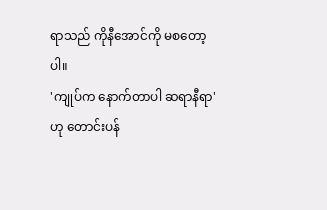ရာသည် ကိုနီအောင်ကို မစတော့ပါ။
'ကျုပ်က နောက်တာပါ ဆရာနီရာ'
ဟု တောင်းပန်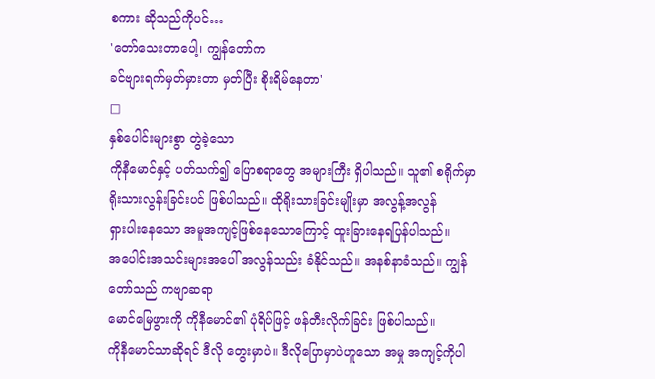စကား ဆိုသည်ကိုပင်…
'တော်သေးတာပေါ့၊ ကျွန်တော်က
ခင်ဗျားရက်မှတ်မှားတာ မှတ်ပြီး စိုးရိမ်နေတာ'
□
နှစ်ပေါင်းများစွာ တွဲခဲ့သော
ကိုနီမောင်နှင့် ပတ်သက်၍ ပြောစရာတွေ အများကြီး ရှိပါသည်။ သူ၏ စရိုက်မှာ
ရိုးသားလွန်းခြင်းပင် ဖြစ်ပါသည်။ ထိုရိုးသားခြင်းမျိုးမှာ အလွန့်အလွန်
ရှားပါးနေသော အမူအကျင့်ဖြစ်နေသောကြောင့် ထူးခြားနေရပြန်ပါသည်။
အပေါင်းအသင်းများအပေါ် အလွန်သည်း ခံနိုင်သည်။ အနစ်နာခံသည်။ ကျွန်တော်သည် ကဗျာဆရာ
မောင်မြေဖွားကို ကိုနီမောင်၏ ပုံရိပ်ဖြင့် ဖန်တီးလိုက်ခြင်း ဖြစ်ပါသည်။
ကိုနီမောင်သာဆိုရင် ဒီလို တွေးမှာပဲ။ ဒီလိုပြောမှာပဲဟူသော အမှု အကျင့်ကိုပါ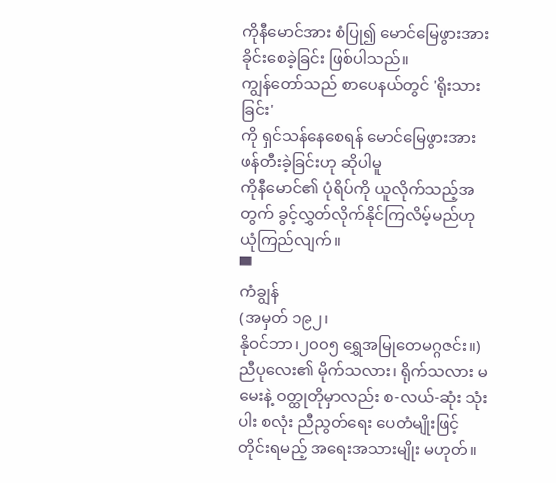ကိုနီမောင်အား စံပြု၍ မောင်မြေဖွားအား ခိုင်းစေခဲ့ခြင်း ဖြစ်ပါသည်။
ကျွန်တော်သည် စာပေနယ်တွင် 'ရိုးသားခြင်း'
ကို ရှင်သန်နေစေရန် မောင်မြေဖွားအား ဖန်တီးခဲ့ခြင်းဟု ဆိုပါမူ
ကိုနီမောင်၏ ပုံရိပ်ကို ယူလိုက်သည့်အတွက် ခွင့်လွှတ်လိုက်နိုင်ကြလိမ့်မည်ဟု
ယုံကြည်လျက်။
▀
ကံချွန်
(အမှတ် ၁၉၂၊
နိုဝင်ဘာ၊၂၀၀၅ ရွှေအမြုတေမဂ္ဂဇင်း။)
ညီပုလေး၏ မိုက်သလား၊ ရိုက်သလား မမေးနဲ့ ဝတ္ထုတိုမှာလည်း စ-လယ်-ဆုံး သုံးပါး စလုံး ညီညွတ်ရေး ပေတံမျိုးဖြင့် တိုင်းရမည့် အရေးအသားမျိုး မဟုတ်။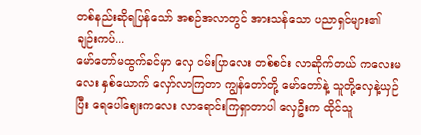တစ်နည်းဆိုရပြန်သော် အစဉ်အလာတွင် အားသန်သော ပညာရှင်များ၏ ချဉ်းကပ်...
မော်တော်မထွက်ခင်မှာ လှေ ဝမ်းပြာလေး တစ်စင်း လာဆိုက်တယ် ကလေးမလေး နှစ်ယောက် လှော်လာကြတာ ကျွန်တော်တို့ မော်တော်နဲ့ သူတို့လှေနဲ့ယှဉ်ပြီး ရေပေါ်ဈေးကလေး လာရောင်းကြရှာတာပါ လှေဦးက ထိုင်သူ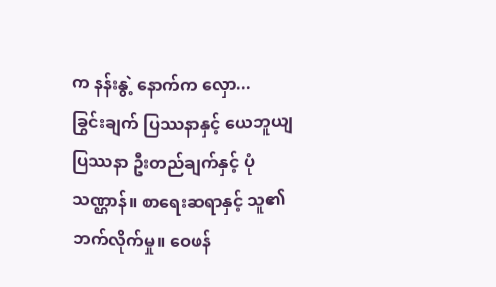က နန်းနွဲ့ နောက်က လှော...
ခြွင်းချက် ပြဿနာနှင့် ယေဘူယျ ပြဿနာ ဦးတည်ချက်နှင့် ပုံသဏ္ဌာန်။ စာရေးဆရာနှင့် သူ၏ဘက်လိုက်မှု။ ဝေဖန်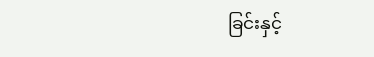ခြင်းနှင့်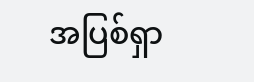အပြစ်ရှာ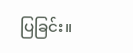ပြခြင်း။